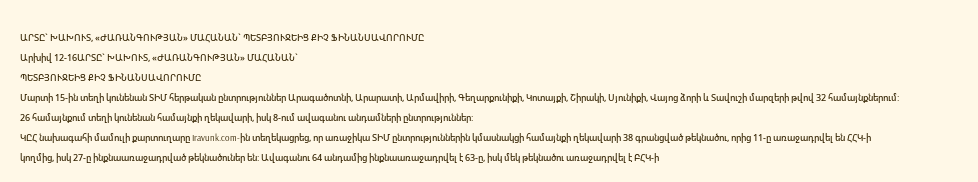ԱՐՏԸ` ԽԱԽՈՒՏ, «ԺԱՌԱՆԳՈՒԹՅԱՆ» ՄԱՀԱՆԱՆ` ՊԵՏԲՅՈՒՋԵԻՑ ՔԻՉ ՖԻՆԱՆՍԱՎՈՐՈՒՄԸ
Արխիվ 12-16ԱՐՏԸ` ԽԱԽՈՒՏ, «ԺԱՌԱՆԳՈՒԹՅԱՆ» ՄԱՀԱՆԱՆ`
ՊԵՏԲՅՈՒՋԵԻՑ ՔԻՉ ՖԻՆԱՆՍԱՎՈՐՈՒՄԸ
Մարտի 15-ին տեղի կունենան ՏԻՄ հերթական ընտրություններ Արագածոտնի, Արարատի, Արմավիրի, Գեղարքունիքի, Կոտայքի, Շիրակի, Սյունիքի, Վայոց ձորի և Տավուշի մարզերի թվով 32 համայնքներում: 26 համայնքում տեղի կունենան համայնքի ղեկավարի, իսկ 8-ում ավագանու անդամների ընտրություններ:
ԿԸՀ նախագահի մամուլի քարտուղարը Iravunk.com-ին տեղեկացրեց, որ առաջիկա ՏԻՄ ընտրություններին կմասնակցի համայնքի ղեկավարի 38 գրանցված թեկնածու, որից 11-ը առաջադրվել են ՀՀԿ-ի կողմից, իսկ 27-ը ինքնաառաջադրված թեկնածուներ են: Ավագանու 64 անդամից ինքնաառաջադրվել է 63-ը, իսկ մեկ թեկնածու առաջադրվել է ԲՀԿ-ի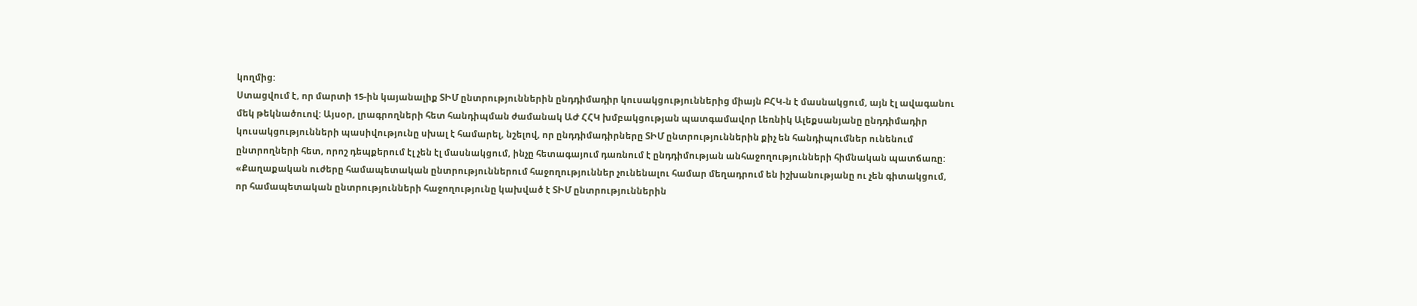կողմից:
Ստացվում է, որ մարտի 15-ին կայանալիք ՏԻՄ ընտրություններին ընդդիմադիր կուսակցություններից միայն ԲՀԿ-ն է մասնակցում, այն էլ ավագանու մեկ թեկնածուով: Այսօր, լրագրողների հետ հանդիպման ժամանակ ԱԺ ՀՀԿ խմբակցության պատգամավոր Լեռնիկ Ալեքսանյանը ընդդիմադիր կուսակցությունների պասիվությունը սխալ է համարել, նշելով, որ ընդդիմադիրները ՏԻՄ ընտրություններին քիչ են հանդիպումներ ունենում ընտրողների հետ, որոշ դեպքերում էլ չեն էլ մասնակցում, ինչը հետագայում դառնում է ընդդիմության անհաջողությունների հիմնական պատճառը:
«Քաղաքական ուժերը համապետական ընտրություններում հաջողություններ չունենալու համար մեղադրում են իշխանությանը ու չեն գիտակցում, որ համապետական ընտրությունների հաջողությունը կախված է ՏԻՄ ընտրություններին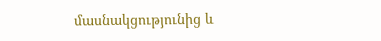մասնակցությունից և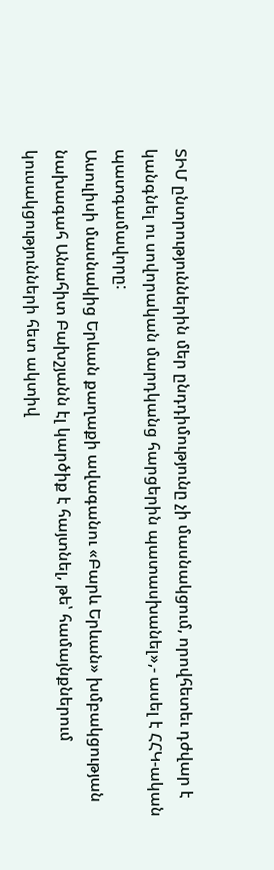ՏԻՄ ընտրություններին մեր ընդդիմությունը չի մասնակցում, որովհետեւ դժվար է կանգնել ու սովորական մարդկանց հարցերին պատասխանել»,- ասել է ՀՀԿ-ական պատգամավորը:
Ասուլիսի մասնակից Երևան քաղաքի ավագանու «Բարև Երևան» խմբակցության նախագահ Անահիտ Բախշյանն էլ կարծիք է հայտնել, թե՝ համայնքներում կուսակցությունների հետ ակտիվ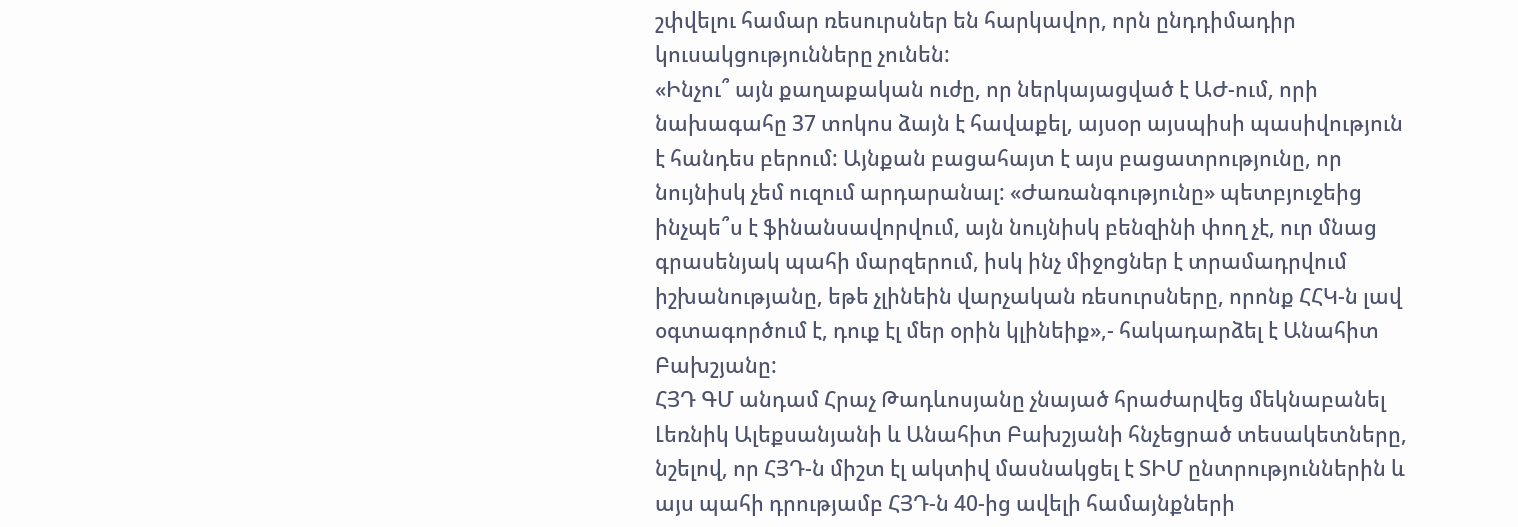շփվելու համար ռեսուրսներ են հարկավոր, որն ընդդիմադիր կուսակցությունները չունեն:
«Ինչու՞ այն քաղաքական ուժը, որ ներկայացված է ԱԺ-ում, որի նախագահը 37 տոկոս ձայն է հավաքել, այսօր այսպիսի պասիվություն է հանդես բերում: Այնքան բացահայտ է այս բացատրությունը, որ նույնիսկ չեմ ուզում արդարանալ: «Ժառանգությունը» պետբյուջեից ինչպե՞ս է ֆինանսավորվում, այն նույնիսկ բենզինի փող չէ, ուր մնաց գրասենյակ պահի մարզերում, իսկ ինչ միջոցներ է տրամադրվում իշխանությանը, եթե չլինեին վարչական ռեսուրսները, որոնք ՀՀԿ-ն լավ օգտագործում է, դուք էլ մեր օրին կլինեիք»,- հակադարձել է Անահիտ Բախշյանը:
ՀՅԴ ԳՄ անդամ Հրաչ Թադևոսյանը չնայած հրաժարվեց մեկնաբանել Լեռնիկ Ալեքսանյանի և Անահիտ Բախշյանի հնչեցրած տեսակետները, նշելով, որ ՀՅԴ-ն միշտ էլ ակտիվ մասնակցել է ՏԻՄ ընտրություններին և այս պահի դրությամբ ՀՅԴ-ն 40-ից ավելի համայնքների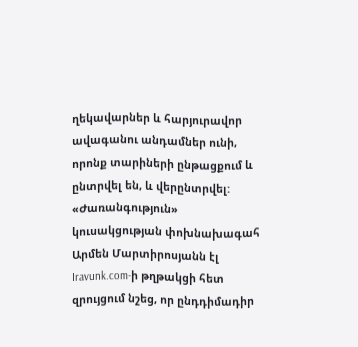ղեկավարներ և հարյուրավոր ավագանու անդամներ ունի, որոնք տարիների ընթացքում և ընտրվել են, և վերընտրվել:
«Ժառանգություն» կուսակցության փոխնախագահ Արմեն Մարտիրոսյանն էլ Iravunk.com-ի թղթակցի հետ զրույցում նշեց, որ ընդդիմադիր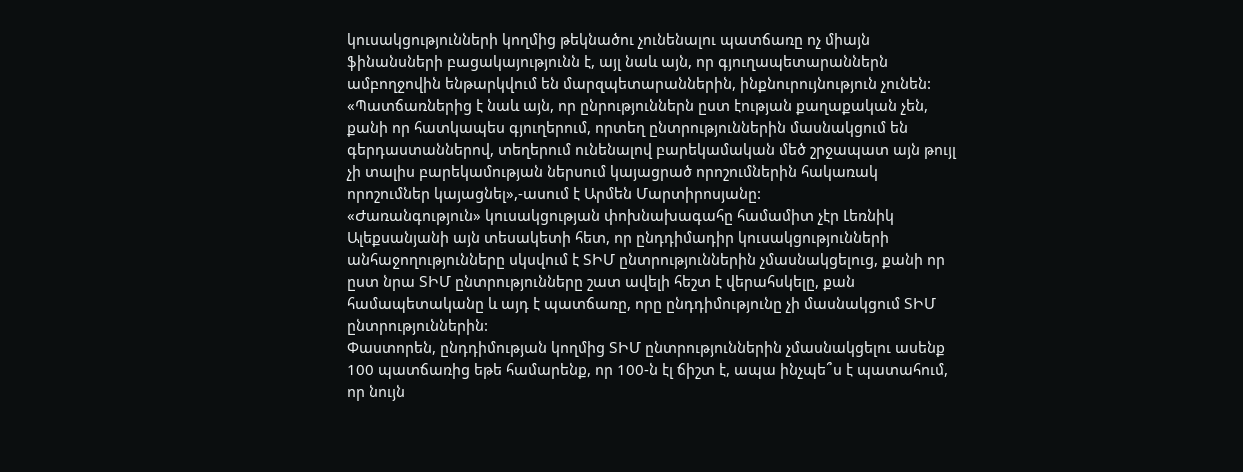կուսակցությունների կողմից թեկնածու չունենալու պատճառը ոչ միայն ֆինանսների բացակայությունն է, այլ նաև այն, որ գյուղապետարաններն ամբողջովին ենթարկվում են մարզպետարաններին, ինքնուրույնություն չունեն:
«Պատճառներից է նաև այն, որ ընրություններն ըստ էության քաղաքական չեն, քանի որ հատկապես գյուղերում, որտեղ ընտրություններին մասնակցում են գերդաստաններով, տեղերում ունենալով բարեկամական մեծ շրջապատ այն թույլ չի տալիս բարեկամության ներսում կայացրած որոշումներին հակառակ որոշումներ կայացնել»,-ասում է Արմեն Մարտիրոսյանը:
«Ժառանգություն» կուսակցության փոխնախագահը համամիտ չէր Լեռնիկ Ալեքսանյանի այն տեսակետի հետ, որ ընդդիմադիր կուսակցությունների անհաջողությունները սկսվում է ՏԻՄ ընտրություններին չմասնակցելուց, քանի որ ըստ նրա ՏԻՄ ընտրությունները շատ ավելի հեշտ է վերահսկելը, քան համապետականը և այդ է պատճառը, որը ընդդիմությունը չի մասնակցում ՏԻՄ ընտրություններին:
Փաստորեն, ընդդիմության կողմից ՏԻՄ ընտրություններին չմասնակցելու ասենք 100 պատճառից եթե համարենք, որ 100-ն էլ ճիշտ է, ապա ինչպե՞ս է պատահում, որ նույն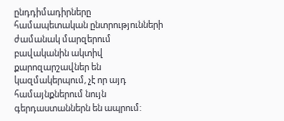ընդդիմադիրները համապետական ընտրությունների ժամանակ մարզերում բավականին ակտիվ քարոզարշավներ են կազմակերպում, չէ որ այդ համայնքներում նույն գերդաստաններն են ապրում: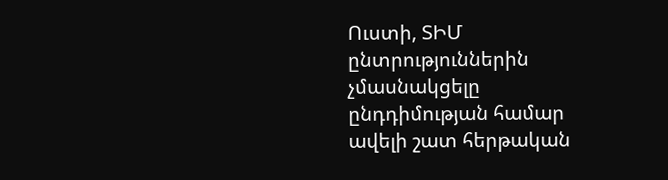Ուստի, ՏԻՄ ընտրություններին չմասնակցելը ընդդիմության համար ավելի շատ հերթական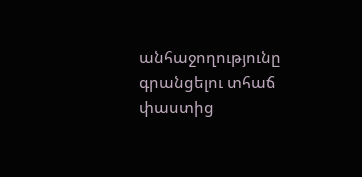անհաջողությունը գրանցելու տհաճ փաստից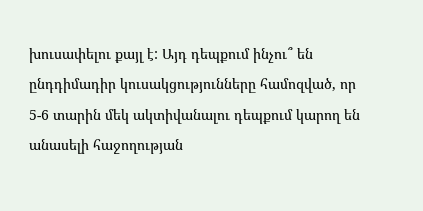խուսափելու քայլ է: Այդ դեպքում ինչու՞ են ընդդիմադիր կուսակցությունները համոզված, որ 5-6 տարին մեկ ակտիվանալու դեպքում կարող են անասելի հաջողության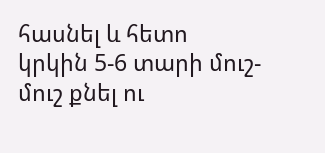հասնել և հետո կրկին 5-6 տարի մուշ-մուշ քնել ու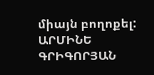միայն բողոքել:
ԱՐՄԻՆԵ ԳՐԻԳՈՐՅԱՆ